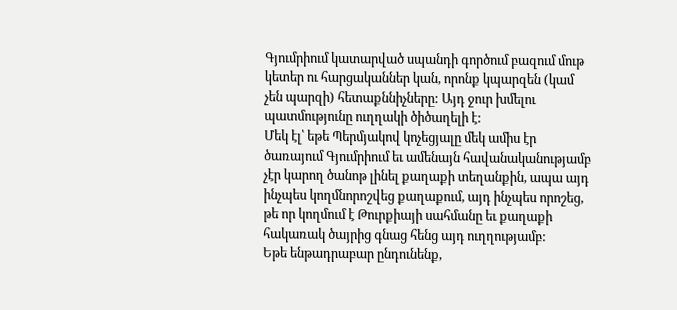Գյումրիում կատարված սպանդի գործում բազում մութ կետեր ու հարցականներ կան, որոնք կպարզեն (կամ չեն պարզի) հետաքննիչները: Այդ ջուր խմելու պատմությունը ուղղակի ծիծաղելի է:
Մեկ էլ՝ եթե Պերմյակով կոչեցյալը մեկ ամիս էր ծառայում Գյումրիում եւ ամենայն հավանականությամբ չէր կարող ծանոթ լինել քաղաքի տեղանքին, ապա այդ ինչպես կողմնորոշվեց քաղաքում, այդ ինչպես որոշեց, թե որ կողմում է Թուրքիայի սահմանը եւ քաղաքի հակառակ ծայրից գնաց հենց այդ ուղղությամբ:
Եթե ենթադրաբար ընդունենք,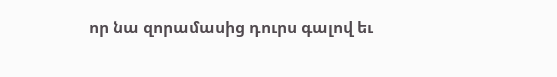որ նա զորամասից դուրս գալով եւ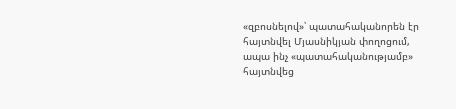«զբոսնելով»՝ պատահականորեն էր հայտնվել Մյասնիկյան փողոցում, ապա ինչ «պատահականությամբ» հայտնվեց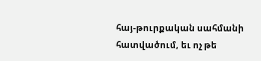հայ-թուրքական սահմանի հատվածում, եւ ոչ թե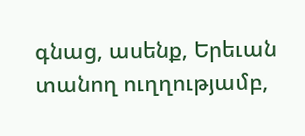գնաց, ասենք, Երեւան տանող ուղղությամբ,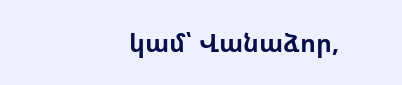կամ՝ Վանաձոր,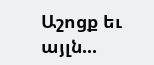Աշոցք եւ այլն...